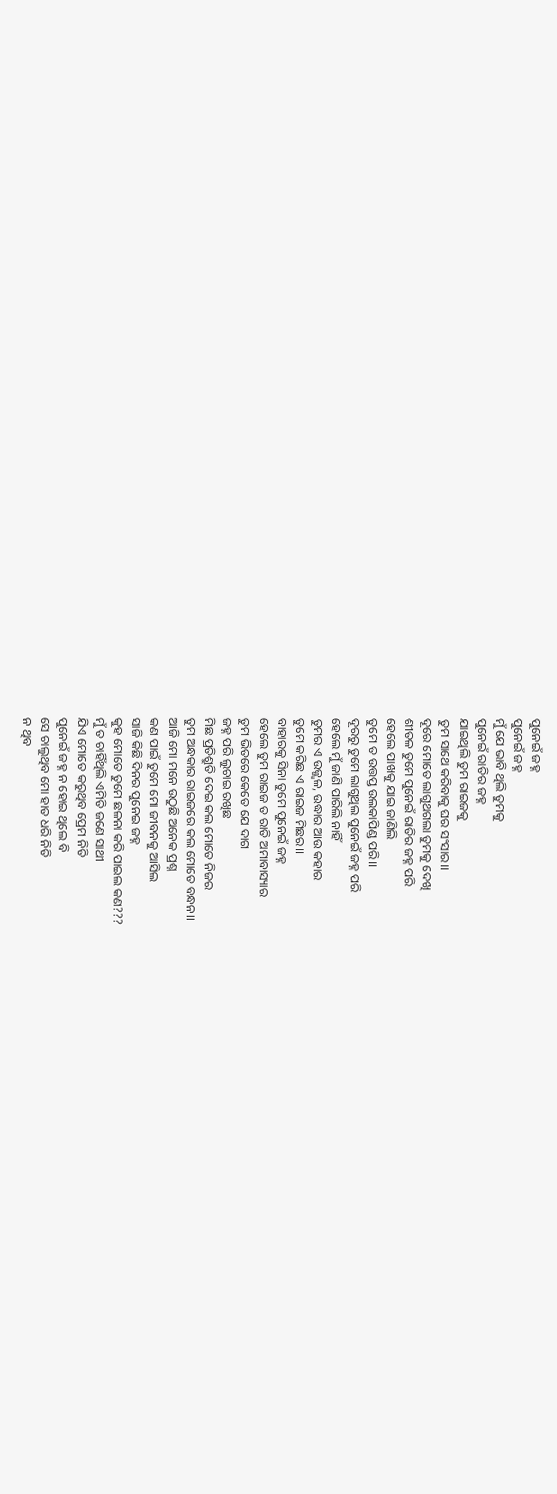ପୁନେଇଁ ଜହ୍ନ
ପୁନେଇଁ ଜହ୍ନ
ମୁଁ ଯେ ଭାବି ଥିଲି ତୁମକୁ
ପୁନେଇଁ ରାତିର ଜହ୍ନ
ଯାଇଥିଲି ତୁମ ରାଇଜକୁ
ତୁମ ସାଥେ କରିବାକୁ ଘର ସଂସାର।।
ଦୂରେ ମୋତେ ଲାଗୁଥଗଲା ତୁମକୁ ଦେଖି
ଶୀତଳ ତୁମେ ପୁନେଇଁ ରାତିର ଜହ୍ନ ପରି
ହେଲେ ପାଖକୁ ଯାଇ ଜାଣିଲି
ତୁମେ ତ ଉତ୍ତପ୍ତ ଉଲକାପିଣ୍ଡ ପରି।।
ଦୂରରୁ ତୁମେ ଲାଗୁଥିଲ ପୁନେଇଁ ଜହ୍ନ ପରି
ହେଲେ ମୁଁ ଜାଣି ପାରିଲି ନାହିଁ
ତୁମର ଏ ଉଜ୍ଜ୍ୱଳ, ଉଦ୍ଧାର ଆଉ କହାର
ତୁମେ କରିଛ ଏ ରାଇଜ ମିଛର।।
ବାହାରକୁ ସିନା ତୁମେ ପୁନେଇଁ ଜହ୍ନ
ହେଲେ ତୁମ ରାଇଜ ତ ରାତି ଅମାବାସ୍ୟାର
ତୁମ ଭିତରେ କେତେ ଯେ ଦାଗ
ଜହ୍ନ ପରି ଲୁଚାଇ ରଖିଛ
ମିଛ ପ୍ରତିଶ୍ରୁତି ଦେଇ କଲ ମୋତେ ନିଜର
ତୁମ ଅନ୍ଧକାର ରାଇଜରେ କଲ ମୋତେ ବନ୍ଧନ।।
ଆଜି ମୋ ମନେ ଉଠୁଛି ଅନେକ ପ୍ରଶ୍ନ
କଣ ପାଇଁ ତୁମେ ମୋ ଜୀବନକୁ ଆସିଲ
ସାଜି କିଛି ଦିନର ପୁନେଇ ଜହ୍ନ
କୁହ ମୋତେ ତୁମେ ଛଳନା କରି ପାଇଲ କଣ???
ମୁଁ ତ ଚାହିଁଥିଲି ଏମିତି ଜଣେ ସାଥୀ
ଯିଏ ମୋତେ କରୁଥିବ ପ୍ରେମ ନିତି
ପୁନେଇଁ ଜହ୍ନ ନ ହୋଇ ଥିଲେ ବି
ସେ ଚାଲୁଥିବ ମୋ ହାତ ଧରି ନିତି
ନ ଥିବ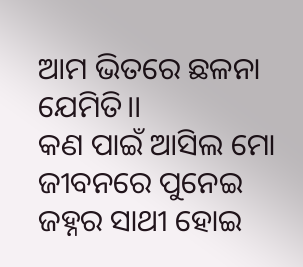ଆମ ଭିତରେ ଛଳନା ଯେମିତି।।
କଣ ପାଇଁ ଆସିଲ ମୋ ଜୀବନରେ ପୁନେଇ ଜହ୍ନର ସାଥୀ ହୋଇ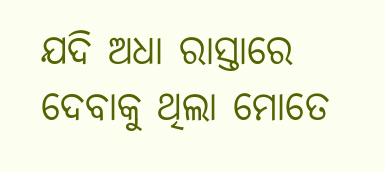ଯଦି ଅଧା ରାସ୍ତାରେ ଦେବାକୁ ଥିଲା ମୋତେ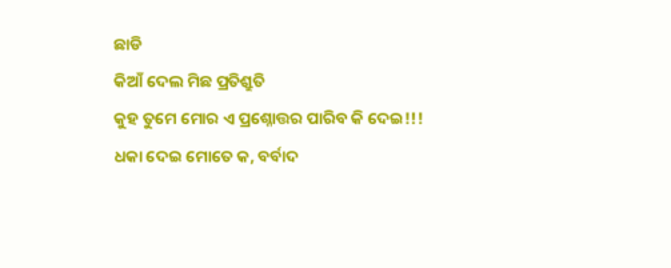ଛାଡି
କିଆଁ ଦେଲ ମିଛ ପ୍ରତିଶ୍ରୁତି
କୁହ ତୁମେ ମୋର ଏ ପ୍ରଶ୍ନୋତ୍ତର ପାରିବ କି ଦେଇ!!!
ଧକା ଦେଇ ମୋତେ କ, ବର୍ବାଦ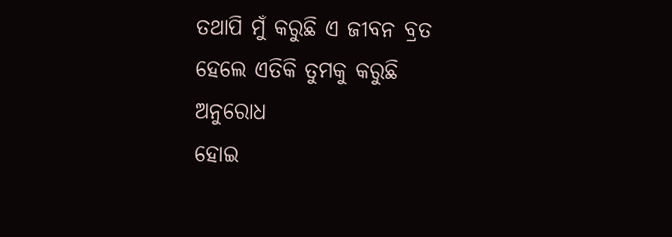ତଥାପି ମୁଁ କରୁଛି ଏ ଜୀବନ ବ୍ରତ
ହେଲେ ଏତିକି ତୁମକୁ କରୁଛି ଅନୁରୋଧ
ହୋଇ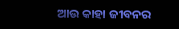ଆଉ କାହା ଜୀବନର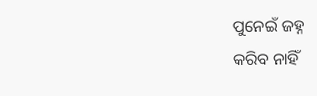ପୁନେଇଁ ଜହ୍ନ
କରିବ ନାହିଁ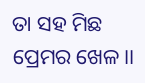ତା ସହ ମିଛ ପ୍ରେମର ଖେଳ।।